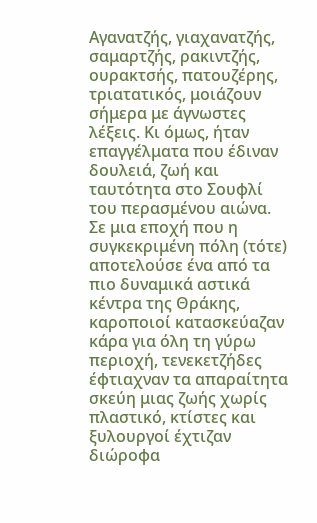Αγανατζής, γιαχανατζής, σαμαρτζής, ρακιντζής, ουρακτσής, πατουζέρης, τριατατικός, μοιάζουν σήμερα με άγνωστες λέξεις. Κι όμως, ήταν επαγγέλματα που έδιναν δουλειά, ζωή και ταυτότητα στο Σουφλί του περασμένου αιώνα. Σε μια εποχή που η συγκεκριμένη πόλη (τότε) αποτελούσε ένα από τα πιο δυναμικά αστικά κέντρα της Θράκης, καροποιοί κατασκεύαζαν κάρα για όλη τη γύρω περιοχή, τενεκετζήδες έφτιαχναν τα απαραίτητα σκεύη μιας ζωής χωρίς πλαστικό, κτίστες και ξυλουργοί έχτιζαν διώροφα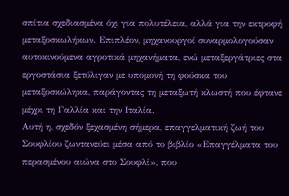σπίτια σχεδιασμένα όχι για πολυτέλεια, αλλά για την εκτροφή μεταξοσκωλήκων. Επιπλέον, μηχανουργοί συναρμολογούσαν αυτοκινούμενα αγροτικά μηχανήματα, ενώ μεταξεργάτριες στα εργοστάσια ξετύλιγαν με υπομονή τη φούσκα του μεταξοσκώληκα, παράγοντας τη μεταξωτή κλωστή που έφτανε μέχρι τη Γαλλία και την Ιταλία.
Αυτή η, σχεδόν ξεχασμένη σήμερα, επαγγελματική ζωή του Σουφλίου ζωντανεύει μέσα από το βιβλίο «Επαγγέλματα του περασμένου αιώνα στο Σουφλί», που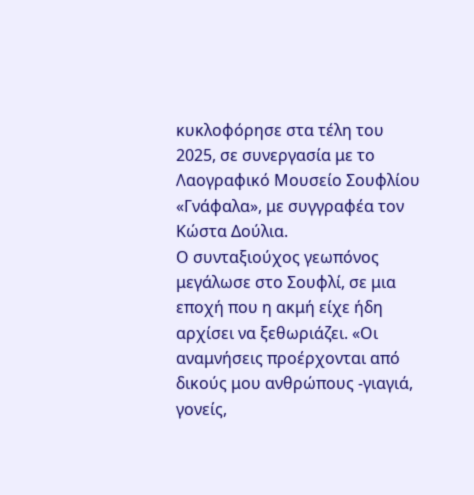κυκλοφόρησε στα τέλη του 2025, σε συνεργασία με το Λαογραφικό Μουσείο Σουφλίου «Γνάφαλα», με συγγραφέα τον Κώστα Δούλια.
Ο συνταξιούχος γεωπόνος μεγάλωσε στο Σουφλί, σε μια εποχή που η ακμή είχε ήδη αρχίσει να ξεθωριάζει. «Οι αναμνήσεις προέρχονται από δικούς μου ανθρώπους -γιαγιά, γονείς,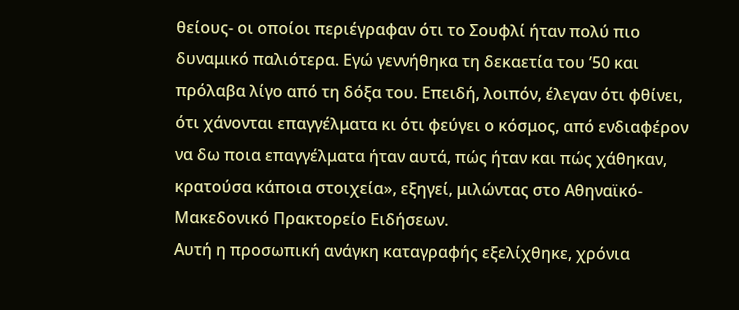θείους- οι οποίοι περιέγραφαν ότι το Σουφλί ήταν πολύ πιο δυναμικό παλιότερα. Εγώ γεννήθηκα τη δεκαετία του ’50 και πρόλαβα λίγο από τη δόξα του. Επειδή, λοιπόν, έλεγαν ότι φθίνει, ότι χάνονται επαγγέλματα κι ότι φεύγει ο κόσμος, από ενδιαφέρον να δω ποια επαγγέλματα ήταν αυτά, πώς ήταν και πώς χάθηκαν, κρατούσα κάποια στοιχεία», εξηγεί, μιλώντας στο Αθηναϊκό-Μακεδονικό Πρακτορείο Ειδήσεων.
Αυτή η προσωπική ανάγκη καταγραφής εξελίχθηκε, χρόνια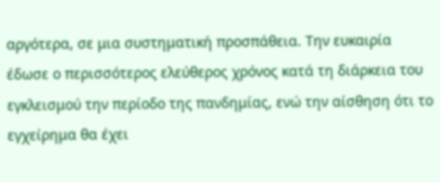αργότερα, σε μια συστηματική προσπάθεια. Την ευκαιρία έδωσε ο περισσότερος ελεύθερος χρόνος κατά τη διάρκεια του εγκλεισμού την περίοδο της πανδημίας, ενώ την αίσθηση ότι το εγχείρημα θα έχει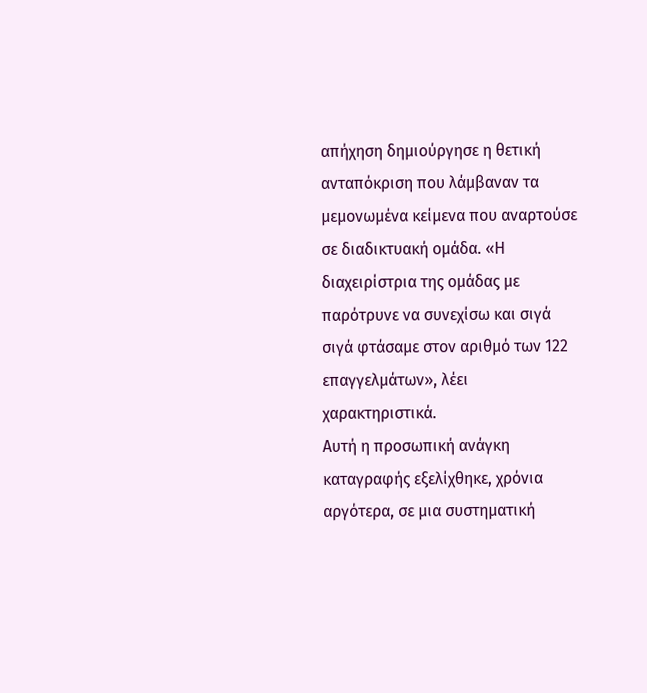απήχηση δημιούργησε η θετική ανταπόκριση που λάμβαναν τα μεμονωμένα κείμενα που αναρτούσε σε διαδικτυακή ομάδα. «Η διαχειρίστρια της ομάδας με παρότρυνε να συνεχίσω και σιγά σιγά φτάσαμε στον αριθμό των 122 επαγγελμάτων», λέει χαρακτηριστικά.
Αυτή η προσωπική ανάγκη καταγραφής εξελίχθηκε, χρόνια αργότερα, σε μια συστηματική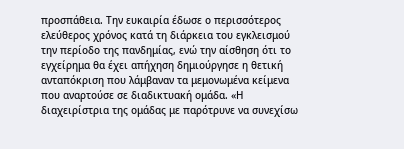προσπάθεια. Την ευκαιρία έδωσε ο περισσότερος ελεύθερος χρόνος κατά τη διάρκεια του εγκλεισμού την περίοδο της πανδημίας, ενώ την αίσθηση ότι το εγχείρημα θα έχει απήχηση δημιούργησε η θετική ανταπόκριση που λάμβαναν τα μεμονωμένα κείμενα που αναρτούσε σε διαδικτυακή ομάδα. «Η διαχειρίστρια της ομάδας με παρότρυνε να συνεχίσω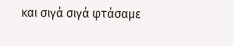και σιγά σιγά φτάσαμε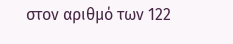στον αριθμό των 122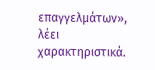επαγγελμάτων», λέει χαρακτηριστικά.